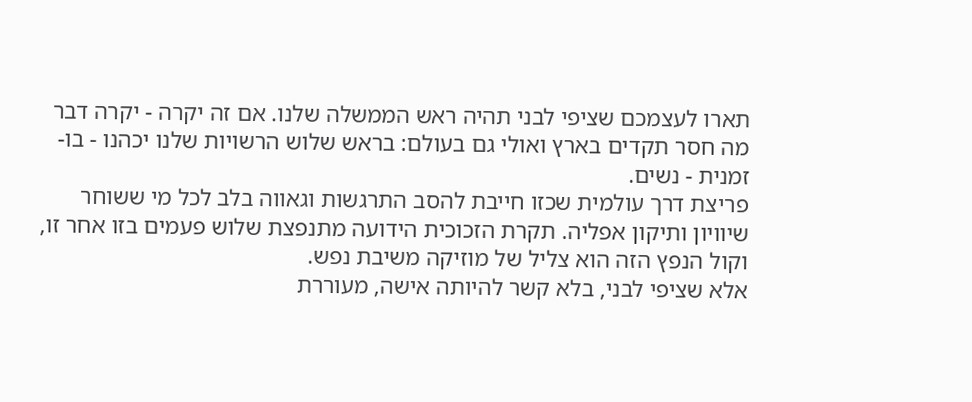תארו לעצמכם שציפי לבני תהיה ראש הממשלה שלנו. אם זה יקרה - יקרה דבר מה חסר תקדים בארץ ואולי גם בעולם: בראש שלוש הרשויות שלנו יכהנו - בו-זמנית - נשים.
פריצת דרך עולמית שכזו חייבת להסב התרגשות וגאווה בלב לכל מי ששוחר שיוויון ותיקון אפליה. תקרת הזכוכית הידועה מתנפצת שלוש פעמים בזו אחר זו, וקול הנפץ הזה הוא צליל של מוזיקה משיבת נפש.
אלא שציפי לבני, בלא קשר להיותה אישה, מעוררת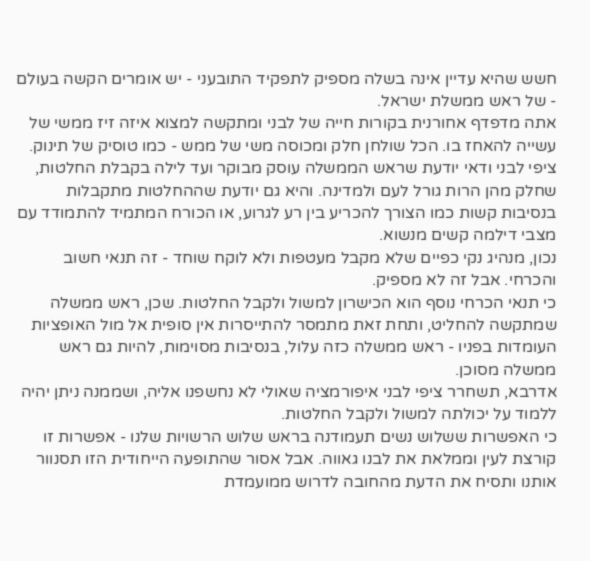חשש שהיא עדיין אינה בשלה מספיק לתפקיד התובעני - יש אומרים הקשה בעולם - של ראש ממשלת ישראל.
אתה מדפדף אחורנית בקורות חייה של לבני ומתקשה למצוא איזה זיז ממשי של עשייה להאחז בו. הכל שולחן חלק ומכוסה משי של ממש - כמו טוסיק של תינוק.
ציפי לבני ודאי יודעת שראש הממשלה עוסק מבוקר ועד לילה בקבלת החלטות, שחלק מהן הרות גורל לעם ולמדינה. והיא גם יודעת שההחלטות מתקבלות בנסיבות קשות כמו הצורך להכריע בין רע לגרוע, או הכורח המתמיד להתמודד עם מצבי דילמה קשים מנשוא.
נכון, מנהיג נקי כפיים שלא מקבל מעטפות ולא לוקח שוחד - זה תנאי חשוב והכרחי. אבל זה לא מספיק.
כי תנאי הכרחי נוסף הוא הכישרון למשול ולקבל החלטות. שכן, ראש ממשלה שמתקשה להחליט, ותחת זאת מתמסר להתייסרות אין סופית אל מול האופציות העומדות בפניו - ראש ממשלה כזה עלול, בנסיבות מסוימות, להיות גם ראש ממשלה מסוכן.
אדרבא, תשחרר ציפי לבני איפורמציה שאולי לא נחשפנו אליה, ושממנה ניתן יהיה ללמוד על יכולתה למשול ולקבל החלטות.
כי האפשרות ששלוש נשים תעמודנה בראש שלוש הרשויות שלנו - אפשרות זו קורצת לעין וממלאת את לבנו גאווה. אבל אסור שהתופעה הייחודית הזו תסנוור אותנו ותסיח את הדעת מהחובה לדרוש ממועמדת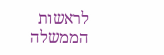לראשות הממשלה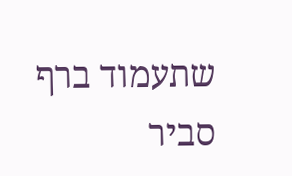שתעמוד ברף סביר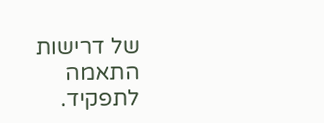של דרישות התאמה לתפקיד.